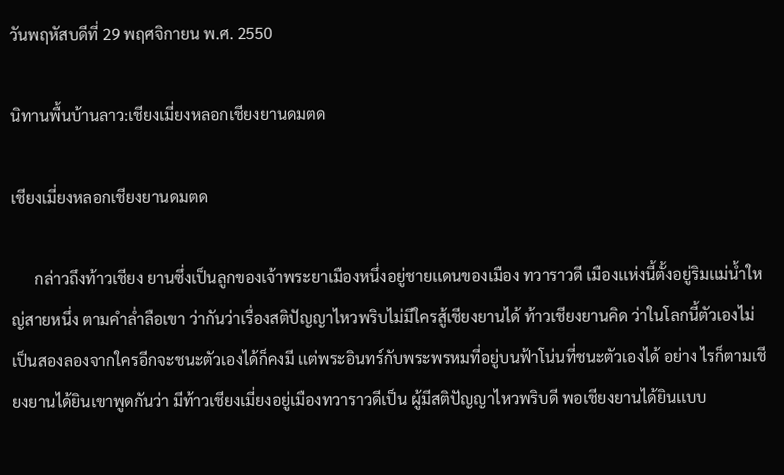วันพฤหัสบดีที่ 29 พฤศจิกายน พ.ศ. 2550

นิทานพื้นบ้านลาว:เชียงเมี่ยงหลอกเชียงยานดมตด

เชียงเมี่ยงหลอกเชียงยานดมตด

      กล่าวถึงท้าวเชียง ยานซึ่งเป็นลูกของเจ้าพระยาเมืองหนึ่งอยู่ชายเเดนของเมือง ทวาราวดี เมืองเเห่งนี้ตั้งอยู่ริมเเม่น้ำใหญ่สายหนึ่ง ตามคำล่ำลือเขา ว่ากันว่าเรื่องสติปัญญาไหวพริบไม่มีใครสู้เชียงยานได้ ท้าวเชียงยานคิด ว่าในโลกนี้ตัวเองไม่เป็นสองลองจากใครอีกจะชนะตัวเองได้ก็คงมี เเต่พระอินทร์กับพระพรหมที่อยู่บนฟ้าโน่นที่ชนะตัวเองได้ อย่าง ไรก็ตามเชียงยานได้ยินเขาพูดกันว่า มีท้าวเชียงเมี่ยงอยู่เมืองทวาราวดีเป็น ผู้มีสติปัญญาไหวพริบดี พอเชียงยานได้ยินเเบบ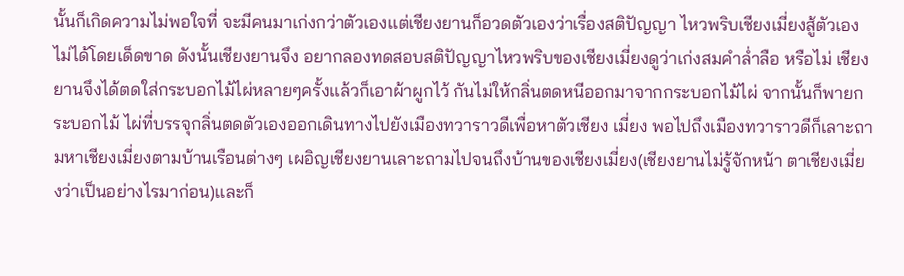นั้นก็เกิดความไม่พอใจที่ จะมีคนมาเก่งกว่าตัวเองเเต่เชียงยานก็อวดตัวเองว่าเรื่องสติปัญญา ไหวพริบเชียงเมี่ยงสู้ตัวเองไม่ได้โดยเด็ดขาด ดังนั้นเชียงยานจึง อยากลองทดสอบสติปัญญาไหวพริบของเชียงเมี่ยงดูว่าเก่งสมคำล่ำลือ หรือไม่ เชียงยานจึงได้ตดใส่กระบอกไม้ไผ่หลายๆครั้งเเล้วก็เอาผ้าผูกไว้ กันไม่ให้กลิ่นตดหนีออกมาจากกระบอกไม้ไผ่ จากนั้นก็พายกระบอกไม้ ไผ่ที่บรรจุกลิ่นตดตัวเองออกเดินทางไปยังเมืองทวาราวดีเพื่อหาตัวเชียง เมี่ยง พอไปถึงเมืองทวาราวดีก็เลาะถามหาเชียงเมี่ยงตามบ้านเรือนต่างๆ เผอิญเชียงยานเลาะถามไปจนถึงบ้านของเชียงเมี่ยง(เชียงยานไม่รู้จักหน้า ตาเชียงเมี่ยงว่าเป็นอย่างไรมาก่อน)เเละก็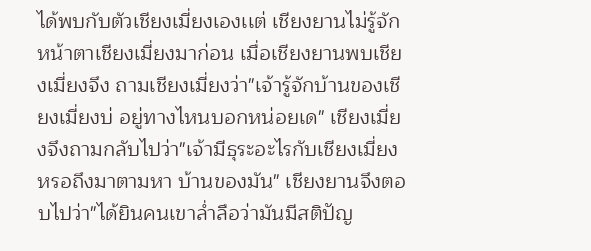ได้พบกับตัวเชียงเมี่ยงเองเเต่ เชียงยานไม่รู้จักหน้าตาเชียงเมี่ยงมาก่อน เมื่อเชียงยานพบเชียงเมี่ยงจึง ถามเชียงเมี่ยงว่า"เจ้ารู้จักบ้านของเชียงเมี่ยงบ่ อยู่ทางไหนบอกหน่อยเด" เชียงเมี่ยงจึงถามกลับไปว่า"เจ้ามีธุระอะไรกับเชียงเมี่ยงหรอถึงมาตามหา บ้านของมัน" เชียงยานจึงตอบไปว่า"ได้ยินคนเขาล่ำลือว่ามันมีสติปัญ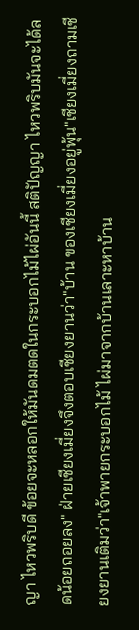ญา ไหวพริบดี ข้อยจะหลอกให้มันดมตดในกระบอกไม้ไผ่อันนี้ สติปัญญา ไหวพริบมันจะได้ลดน้อยถอยลง" ฝ่ายเชียงเมี่ยงจึงตอบเชียงยานว่า"บ้าน ของเชียงเมี่ยงอยู่พุ้น"เชียงเมี่ยงถามเชียงยานเติมว่า"เจ้าพายกระบอกไม้ ไผ่มาจากบ้านเลาะหาบ้าน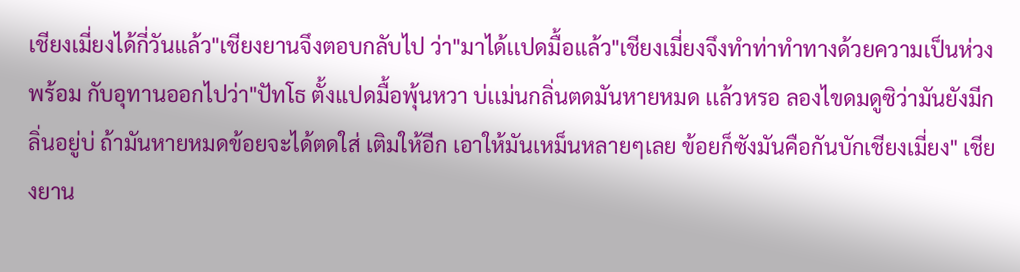เชียงเมี่ยงได้กี่วันเเล้ว"เชียงยานจึงตอบกลับไป ว่า"มาได้เเปดมื้อเเล้ว"เชียงเมี่ยงจึงทำท่าทำทางด้วยความเป็นห่วงพร้อม กับอุทานออกไปว่า"ปัทโธ ตั้งเเปดมื้อพุ้นหวา บ่เเม่นกลิ่นตดมันหายหมด เเล้วหรอ ลองไขดมดูซิว่ามันยังมีกลิ่นอยู่บ่ ถ้ามันหายหมดข้อยจะได้ตดใส่ เติมให้อีก เอาให้มันเหม็นหลายๆเลย ข้อยก็ซังมันคือกันบักเชียงเมี่ยง" เชียงยาน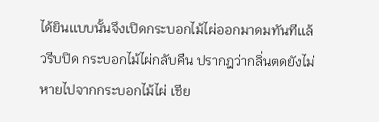ได้ยินเเบบนั้นจึงเปิดกระบอกไม้ไผ่ออกมาดมทันทีเเล้วรีบปิด กระบอกไม้ไผ่กลับคืน ปรากฎว่ากลิ่นตดยังไม่หายไปจากกระบอกไม้ไผ่ เชีย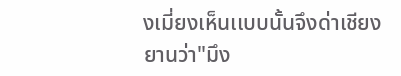งเมี่ยงเห็นเเบบนั้นจึงด่าเชียงยานว่า"มึง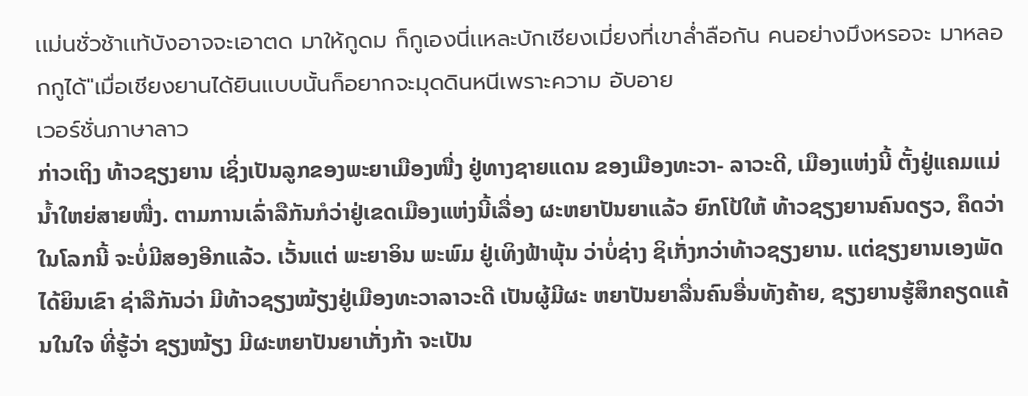เเม่นชั่วช้าเเท้บังอาจจะเอาตด มาให้กูดม ก็กูเองนี่เเหละบักเชียงเมี่ยงที่เขาล่ำลือกัน คนอย่างมึงหรอจะ มาหลอกกูได้"เมื่อเชียงยานได้ยินเเบบนั้นก็อยากจะมุดดินหนีเพราะความ อับอาย
เวอร์ชั่นภาษาลาว
ກ່າວເຖິງ ທ້າວຊຽງຍານ ເຊິ່ງເປັນລູກຂອງພະຍາເມືອງໜື່ງ ຢູ່ທາງຊາຍແດນ ຂອງເມືອງທະວາ- ລາວະດີ, ເມືອງແຫ່ງນີ້ ຕັ້ງຢູ່ແຄມແມ່ນ້ຳໃຫຍ່ສາຍໜື່ງ. ຕາມການເລົ່າລືກັນກໍວ່າຢູ່ເຂດເມືອງແຫ່ງນີ້ເລື່ອງ ຜະຫຍາປັນຍາແລ້ວ ຍົກໂປ້ໃຫ້ ທ້າວຊຽງຍານຄົນດຽວ, ຄຶດວ່າໃນໂລກນີ້ ຈະບໍ່ມີສອງອີກແລ້ວ. ເວັ້ນແຕ່ ພະຍາອິນ ພະພົມ ຢູ່ເທິງຟ້າພຸ້ນ ວ່າບໍ່ຊ່າງ ຊິເກັ່ງກວ່າທ້າວຊຽງຍານ. ແຕ່ຊຽງຍານເອງພັດໄດ້ຍິນເຂົາ ຊ່າລືກັນວ່າ ມີທ້າວຊຽງໝ້ຽງຢູ່ເມືອງທະວາລາວະດີ ເປັນຜູ້ມີຜະ ຫຍາປັນຍາລື່ນຄົນອື່ນທັງຄ້າຍ, ຊຽງຍານຮູ້ສຶກຄຽດແຄ້ນໃນໃຈ ທີ່ຮູ້ວ່າ ຊຽງໝ້ຽງ ມີຜະຫຍາປັນຍາເກັ່ງກ້າ ຈະເປັນ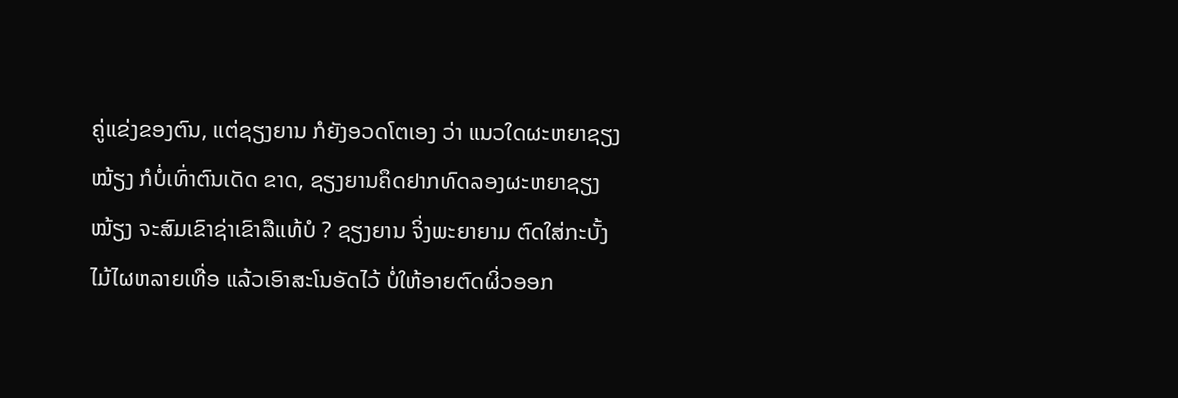ຄູ່ແຂ່ງຂອງຕົນ, ແຕ່ຊຽງຍານ ກໍຍັງອວດໂຕເອງ ວ່າ ແນວໃດຜະຫຍາຊຽງໝ້ຽງ ກໍບໍ່ເທົ່າຕົນເດັດ ຂາດ, ຊຽງຍານຄຶດຢາກທົດລອງຜະຫຍາຊຽງໝ້ຽງ ຈະສົມເຂົາຊ່າເຂົາລືແທ້ບໍ ? ຊຽງຍານ ຈິ່ງພະຍາຍາມ ຕົດໃສ່ກະບັ້ງໄມ້ໄຜຫລາຍເທື່ອ ແລ້ວເອົາສະໂນອັດໄວ້ ບໍ່ໃຫ້ອາຍຕົດຜິ່ວອອກ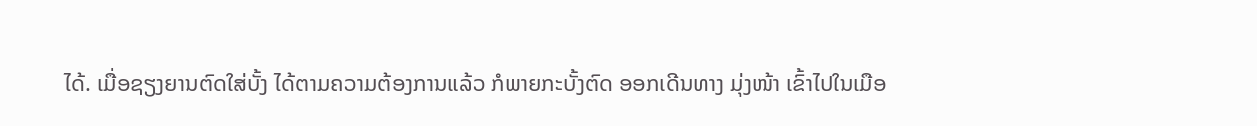ໄດ້. ເມື່ອຊຽງຍານຕົດໃສ່ບັ້ງ ໄດ້ຕາມຄວາມຕ້ອງການແລ້ວ ກໍພາຍກະບັ້ງຕົດ ອອກເດີນທາງ ມຸ່ງໜ້າ ເຂົ້າໄປໃນເມືອ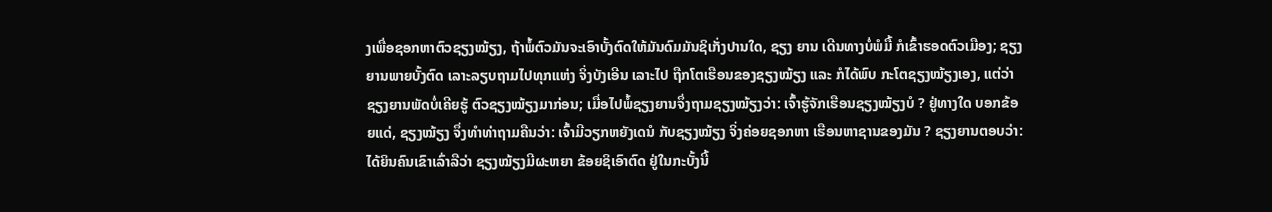ງເພື່ອຊອກຫາຕົວຊຽງໝ້ຽງ, ຖ້າພໍ້ຕົວມັນຈະເອົາບັ້ງຕົດໃຫ້ມັນດົມມັນຊິເກັ່ງປານໃດ, ຊຽງ ຍານ ເດີນທາງບໍ່ພໍມື້ ກໍເຂົ້າຮອດຕົວເມືອງ; ຊຽງຍານພາຍບັ້ງຕົດ ເລາະລຽບຖາມໄປທຸກແຫ່ງ ຈິ່ງບັງເອີນ ເລາະໄປ ຖືກໂຕເຮືອນຂອງຊຽງໝ້ຽງ ແລະ ກໍໄດ້ພົບ ກະໂຕຊຽງໝ້ຽງເອງ, ແຕ່ວ່າ ຊຽງຍານພັດບໍ່ເຄີຍຮູ້ ຕົວຊຽງໝ້ຽງມາກ່ອນ; ເມື່ອໄປພໍ້ຊຽງຍານຈຶ່ງຖາມຊຽງໝ້ຽງວ່າ: ເຈົ້າຮູ້ຈັກເຮືອນຊຽງໝ້ຽງບໍ ? ຢູ່ທາງໃດ ບອກຂ້ອຍແດ່, ຊຽງໝ້ຽງ ຈຶ່ງທຳທ່າຖາມຄືນວ່າ: ເຈົ້າມີວຽກຫຍັງເດນໍ ກັບຊຽງໝ້ຽງ ຈິ່ງຄ່ອຍຊອກຫາ ເຮືອນຫາຊານຂອງມັນ ? ຊຽງຍານຕອບວ່າ: ໄດ້ຍິນຄົນເຂົາເລົ່າລືວ່າ ຊຽງໝ້ຽງມີຜະຫຍາ ຂ້ອຍຊິເອົາຕົດ ຢູ່ໃນກະບັ້ງນີ້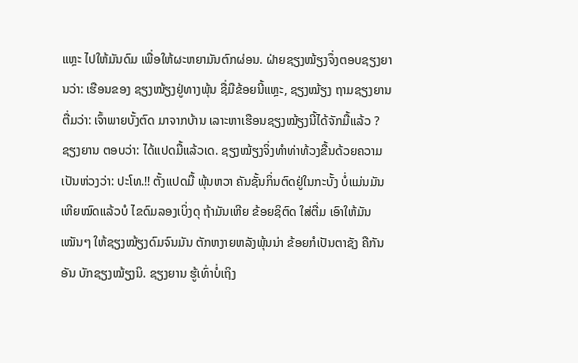ແຫຼະ ໄປໃຫ້ມັນດົມ ເພື່ອໃຫ້ຜະຫຍາມັນຕົກຜ່ອນ. ຝ່າຍຊຽງໝ້ຽງຈຶ່ງຕອບຊຽງຍານວ່າ: ເຮືອນຂອງ ຊຽງໝ້ຽງຢູ່ທາງພຸ້ນ ຊື່ມືຂ້ອຍນີ້ແຫຼະ, ຊຽງໝ້ຽງ ຖາມຊຽງຍານຕື່ມວ່າ: ເຈົ້າພາຍບັ້ງຕົດ ມາຈາກບ້ານ ເລາະຫາເຮືອນຊຽງໝ້ຽງນີ້ໄດ້ຈັກມື້ແລ້ວ ? ຊຽງຍານ ຕອບວ່າ: ໄດ້ແປດມື້ແລ້ວເດ. ຊຽງໝ້ຽງຈິ່ງທຳທ່າທ້ວງຂື້ນດ້ວຍຄວາມເປັນຫ່ວງວ່າ: ປະໂທ.!! ຕັ້ງແປດມື້ ພຸ້ນຫວາ ຄັນຊັ້ນກິ່ນຕົດຢູ່ໃນກະບັ້ງ ບໍ່ແມ່ນມັນເຫີຍໝົດແລ້ວບໍ ໄຂດົມລອງເບິ່ງດຸ ຖ້າມັນເຫີຍ ຂ້ອຍຊິຕົດ ໃສ່ຕື່ມ ເອົາໃຫ້ມັນເໝັນໆ ໃຫ້ຊຽງໝ້ຽງດົມຈົນມັນ ຕັກຫງາຍຫລັງພຸ້ນນ່າ ຂ້ອຍກໍເປັນຕາຊັງ ຄືກັນ ອັນ ບັກຊຽງໝ້ຽງນິ. ຊຽງຍານ ຮູ້ເທົ່າບໍ່ເຖິງ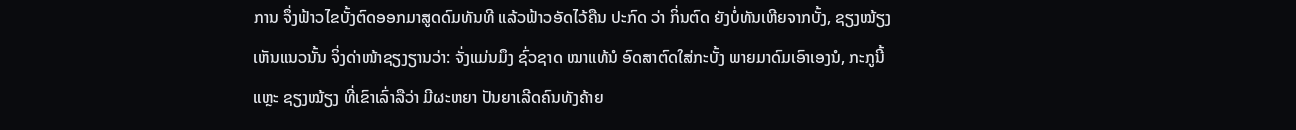ການ ຈຶ່ງຟ້າວໄຂບັ້ງຕົດອອກມາສູດດົມທັນທີ ແລ້ວຟ້າວອັດໄວ້ຄືນ ປະກົດ ວ່າ ກິ່ນຕົດ ຍັງບໍ່ທັນເຫີຍຈາກບັ້ງ, ຊຽງໝ້ຽງເຫັນແນວນັ້ນ ຈິ່ງດ່າໜ້າຊຽງຽານວ່າ: ຈັ່ງແມ່ນມຶງ ຊົ່ວຊາດ ໝາແທ້ນໍ ອົດສາຕົດໃສ່ກະບັ້ງ ພາຍມາດົມເອົາເອງນໍ, ກະກູນີ້ແຫຼະ ຊຽງໝ້ຽງ ທີ່ເຂົາເລົ່າລືວ່າ ມີຜະຫຍາ ປັນຍາເລີດຄົນທັງຄ້າຍ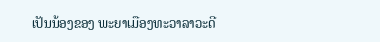ເປັນນ້ອງຂອງ ພະຍາເມືອງທະວາລາວະດີ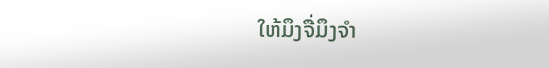ໃຫ້ມຶງຈື່ມຶງຈຳ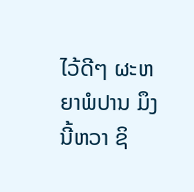ໄວ້ດີໆ ຜະຫຍາພໍປານ ມຶງນີ້ຫວາ ຊິ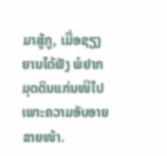ມາສູ້ກູ, ເມື່ອຊຽງຍານໄດ້ຟັງ ພໍຢາກມຸດດິນແກ່ນໜີໄປ ເພາະຄວາມອັບອາຍຂາຍໜ້າ.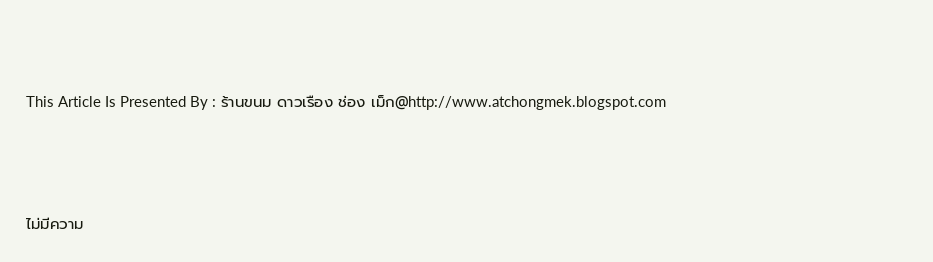This Article Is Presented By : ร้านขนม ดาวเรือง ช่อง เม็ก@http://www.atchongmek.blogspot.com



ไม่มีความ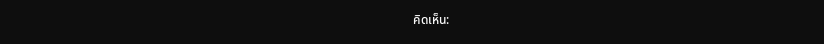คิดเห็น: